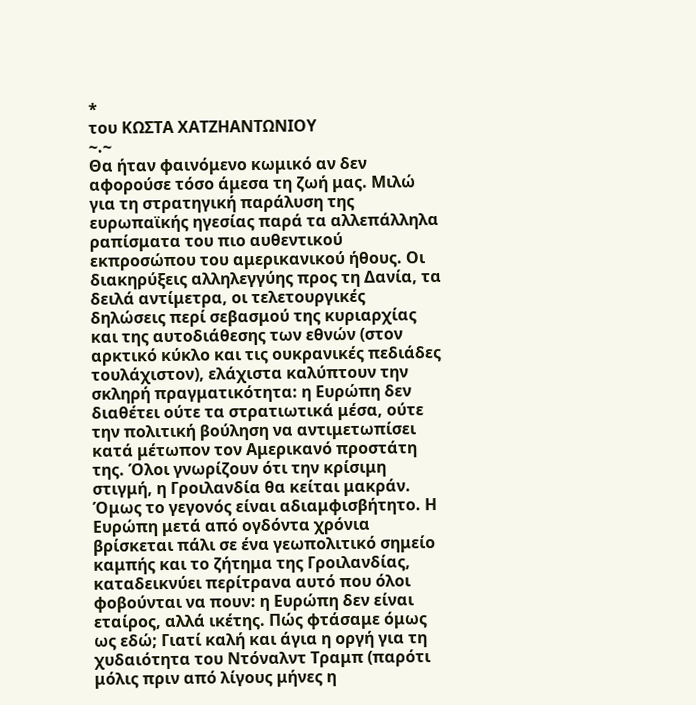*
του ΚΩΣΤΑ ΧΑΤΖΗΑΝΤΩΝΙΟΥ
~.~
Θα ήταν φαινόμενο κωμικό αν δεν αφορούσε τόσο άμεσα τη ζωή μας. Μιλώ για τη στρατηγική παράλυση της ευρωπαϊκής ηγεσίας παρά τα αλλεπάλληλα ραπίσματα του πιο αυθεντικού εκπροσώπου του αμερικανικού ήθους. Οι διακηρύξεις αλληλεγγύης προς τη Δανία, τα δειλά αντίμετρα, οι τελετουργικές δηλώσεις περί σεβασμού της κυριαρχίας και της αυτοδιάθεσης των εθνών (στον αρκτικό κύκλο και τις ουκρανικές πεδιάδες τουλάχιστον), ελάχιστα καλύπτουν την σκληρή πραγματικότητα: η Ευρώπη δεν διαθέτει ούτε τα στρατιωτικά μέσα, ούτε την πολιτική βούληση να αντιμετωπίσει κατά μέτωπον τον Αμερικανό προστάτη της. Όλοι γνωρίζουν ότι την κρίσιμη στιγμή, η Γροιλανδία θα κείται μακράν. Όμως το γεγονός είναι αδιαμφισβήτητο. Η Ευρώπη μετά από ογδόντα χρόνια βρίσκεται πάλι σε ένα γεωπολιτικό σημείο καμπής και το ζήτημα της Γροιλανδίας, καταδεικνύει περίτρανα αυτό που όλοι φοβούνται να πουν: η Ευρώπη δεν είναι εταίρος, αλλά ικέτης. Πώς φτάσαμε όμως ως εδώ; Γιατί καλή και άγια η οργή για τη χυδαιότητα του Ντόναλντ Τραμπ (παρότι μόλις πριν από λίγους μήνες η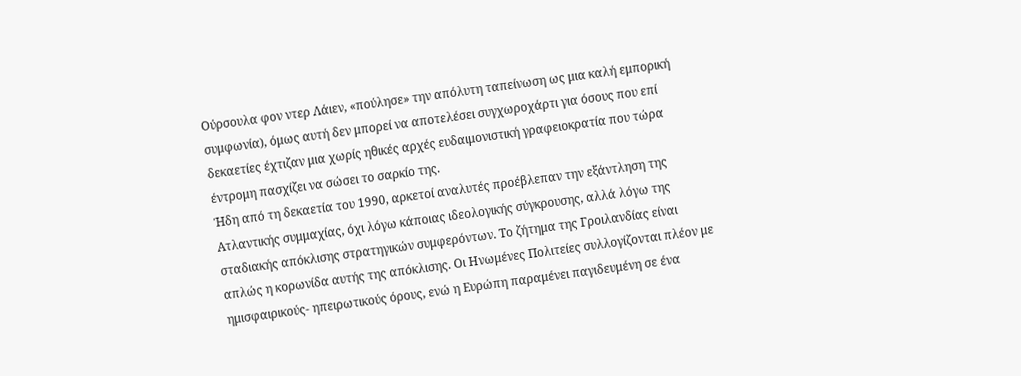Ούρσουλα φον ντερ Λάιεν, «πούλησε» την απόλυτη ταπείνωση ως μια καλή εμπορική συμφωνία), όμως αυτή δεν μπορεί να αποτελέσει συγχωροχάρτι για όσους που επί δεκαετίες έχτιζαν μια χωρίς ηθικές αρχές ευδαιμονιστική γραφειοκρατία που τώρα έντρομη πασχίζει να σώσει το σαρκίο της.
Ήδη από τη δεκαετία του 1990, αρκετοί αναλυτές προέβλεπαν την εξάντληση της Ατλαντικής συμμαχίας, όχι λόγω κάποιας ιδεολογικής σύγκρουσης, αλλά λόγω της σταδιακής απόκλισης στρατηγικών συμφερόντων. Το ζήτημα της Γροιλανδίας είναι απλώς η κορωνίδα αυτής της απόκλισης. Οι Ηνωμένες Πολιτείες συλλογίζονται πλέον με ημισφαιρικούς- ηπειρωτικούς όρους, ενώ η Ευρώπη παραμένει παγιδευμένη σε ένα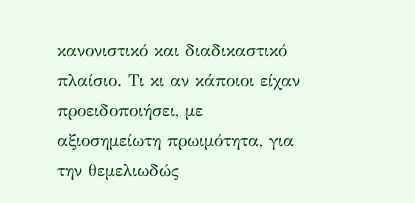κανονιστικό και διαδικαστικό πλαίσιο. Τι κι αν κάποιοι είχαν προειδοποιήσει, με αξιοσημείωτη πρωιμότητα, για την θεμελιωδώς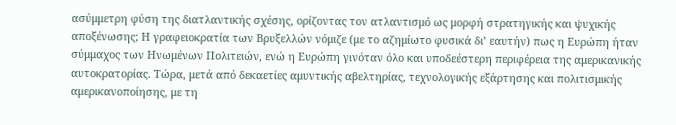ασύμμετρη φύση της διατλαντικής σχέσης, ορίζοντας τον ατλαντισμό ως μορφή στρατηγικής και ψυχικής αποξένωσης; Η γραφειοκρατία των Βρυξελλών νόμιζε (με το αζημίωτο φυσικά δι’ εαυτήν) πως η Ευρώπη ήταν σύμμαχος των Ηνωμένων Πολιτειών, ενώ η Ευρώπη γινόταν όλο και υποδεέστερη περιφέρεια της αμερικανικής αυτοκρατορίας. Τώρα, μετά από δεκαετίες αμυντικής αβελτηρίας, τεχνολογικής εξάρτησης και πολιτισμικής αμερικανοποίησης, με τη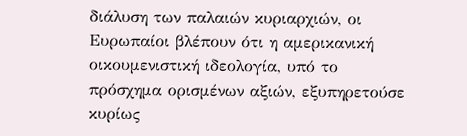διάλυση των παλαιών κυριαρχιών, οι Ευρωπαίοι βλέπουν ότι η αμερικανική οικουμενιστική ιδεολογία, υπό το πρόσχημα ορισμένων αξιών, εξυπηρετούσε κυρίως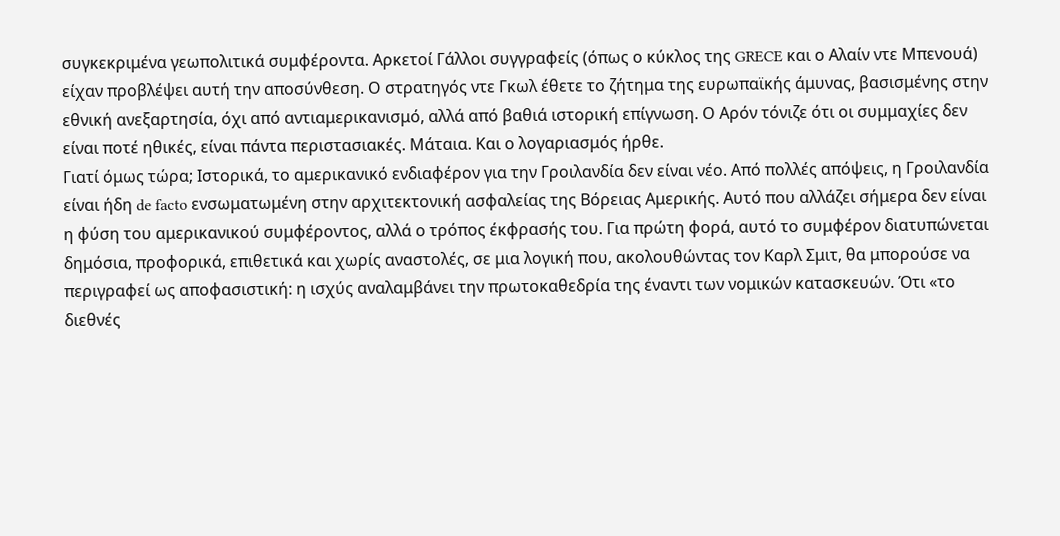συγκεκριμένα γεωπολιτικά συμφέροντα. Αρκετοί Γάλλοι συγγραφείς (όπως ο κύκλος της GRECE και ο Αλαίν ντε Μπενουά) είχαν προβλέψει αυτή την αποσύνθεση. Ο στρατηγός ντε Γκωλ έθετε το ζήτημα της ευρωπαϊκής άμυνας, βασισμένης στην εθνική ανεξαρτησία, όχι από αντιαμερικανισμό, αλλά από βαθιά ιστορική επίγνωση. Ο Αρόν τόνιζε ότι οι συμμαχίες δεν είναι ποτέ ηθικές, είναι πάντα περιστασιακές. Μάταια. Και ο λογαριασμός ήρθε.
Γιατί όμως τώρα; Ιστορικά, το αμερικανικό ενδιαφέρον για την Γροιλανδία δεν είναι νέο. Από πολλές απόψεις, η Γροιλανδία είναι ήδη de facto ενσωματωμένη στην αρχιτεκτονική ασφαλείας της Βόρειας Αμερικής. Αυτό που αλλάζει σήμερα δεν είναι η φύση του αμερικανικού συμφέροντος, αλλά ο τρόπος έκφρασής του. Για πρώτη φορά, αυτό το συμφέρον διατυπώνεται δημόσια, προφορικά, επιθετικά και χωρίς αναστολές, σε μια λογική που, ακολουθώντας τον Καρλ Σμιτ, θα μπορούσε να περιγραφεί ως αποφασιστική: η ισχύς αναλαμβάνει την πρωτοκαθεδρία της έναντι των νομικών κατασκευών. Ότι «το διεθνές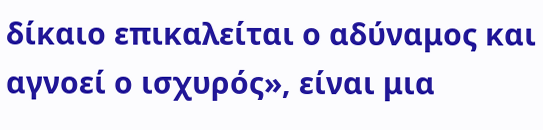δίκαιο επικαλείται ο αδύναμος και αγνοεί ο ισχυρός», είναι μια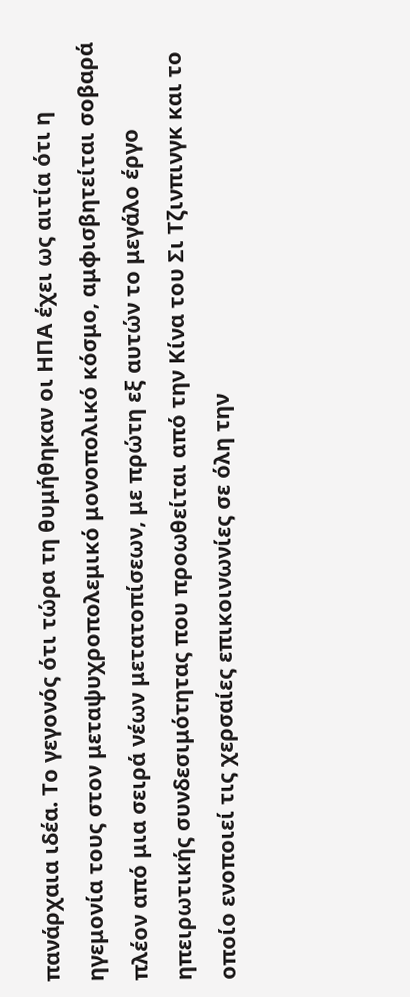πανάρχαια ιδέα. Το γεγονός ότι τώρα τη θυμήθηκαν οι ΗΠΑ έχει ως αιτία ότι η ηγεμονία τους στον μεταψυχροπολεμικό μονοπολικό κόσμο, αμφισβητείται σοβαρά πλέον από μια σειρά νέων μετατοπίσεων, με πρώτη εξ αυτών το μεγάλο έργο ηπειρωτικής συνδεσιμότητας που προωθείται από την Κίνα του Σι Τζινπινγκ και το οποίο ενοποιεί τις χερσαίες επικοινωνίες σε όλη την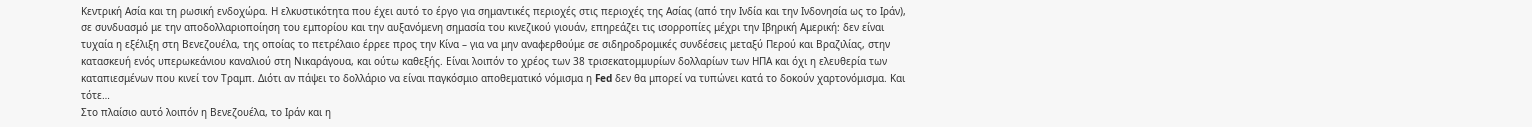Κεντρική Ασία και τη ρωσική ενδοχώρα. Η ελκυστικότητα που έχει αυτό το έργο για σημαντικές περιοχές στις περιοχές της Ασίας (από την Ινδία και την Ινδονησία ως το Ιράν), σε συνδυασμό με την αποδολλαριοποίηση του εμπορίου και την αυξανόμενη σημασία του κινεζικού γιουάν, επηρεάζει τις ισορροπίες μέχρι την Ιβηρική Αμερική: δεν είναι τυχαία η εξέλιξη στη Βενεζουέλα, της οποίας το πετρέλαιο έρρεε προς την Κίνα – για να μην αναφερθούμε σε σιδηροδρομικές συνδέσεις μεταξύ Περού και Βραζιλίας, στην κατασκευή ενός υπερωκεάνιου καναλιού στη Νικαράγουα, και ούτω καθεξής. Είναι λοιπόν το χρέος των 38 τρισεκατομμυρίων δολλαρίων των ΗΠΑ και όχι η ελευθερία των καταπιεσμένων που κινεί τον Τραμπ. Διότι αν πάψει το δολλάριο να είναι παγκόσμιο αποθεματικό νόμισμα η Fed δεν θα μπορεί να τυπώνει κατά το δοκούν χαρτονόμισμα. Και τότε…
Στο πλαίσιο αυτό λοιπόν η Βενεζουέλα, το Ιράν και η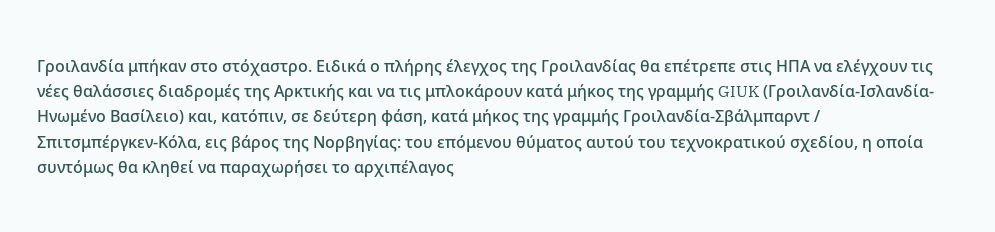Γροιλανδία μπήκαν στο στόχαστρο. Ειδικά ο πλήρης έλεγχος της Γροιλανδίας θα επέτρεπε στις ΗΠΑ να ελέγχουν τις νέες θαλάσσιες διαδρομές της Αρκτικής και να τις μπλοκάρουν κατά μήκος της γραμμής GIUK (Γροιλανδία-Ισλανδία-Ηνωμένο Βασίλειο) και, κατόπιν, σε δεύτερη φάση, κατά μήκος της γραμμής Γροιλανδία-Σβάλμπαρντ / Σπιτσμπέργκεν-Κόλα, εις βάρος της Νορβηγίας: του επόμενου θύματος αυτού του τεχνοκρατικού σχεδίου, η οποία συντόμως θα κληθεί να παραχωρήσει το αρχιπέλαγος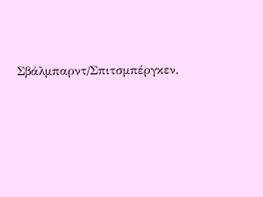Σβάλμπαρντ/Σπιτσμπέργκεν,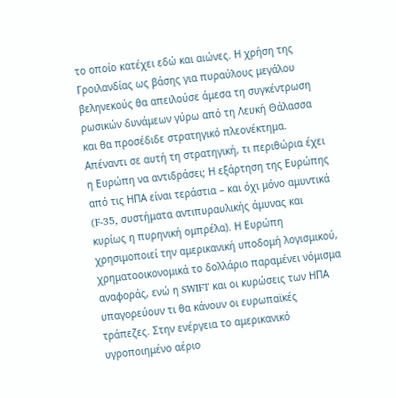το οποίο κατέχει εδώ και αιώνες. Η χρήση της Γροιλανδίας ως βάσης για πυραύλους μεγάλου βεληνεκούς θα απειλούσε άμεσα τη συγκέντρωση ρωσικών δυνάμεων γύρω από τη Λευκή Θάλασσα και θα προσέδιδε στρατηγικό πλεονέκτημα.
Απέναντι σε αυτή τη στρατηγική, τι περιθώρια έχει η Ευρώπη να αντιδράσει; Η εξάρτηση της Ευρώπης από τις ΗΠΑ είναι τεράστια – και όχι μόνο αμυντικά (F-35, συστήματα αντιπυραυλικής άμυνας και κυρίως η πυρηνική ομπρέλα). Η Ευρώπη χρησιμοποιεί την αμερικανική υποδομή λογισμικού, χρηματοοικονομικά το δολλάριο παραμένει νόμισμα αναφοράς, ενώ η SWIFT και οι κυρώσεις των ΗΠΑ υπαγορεύουν τι θα κάνουν οι ευρωπαϊκές τράπεζες. Στην ενέργεια το αμερικανικό υγροποιημένο αέριο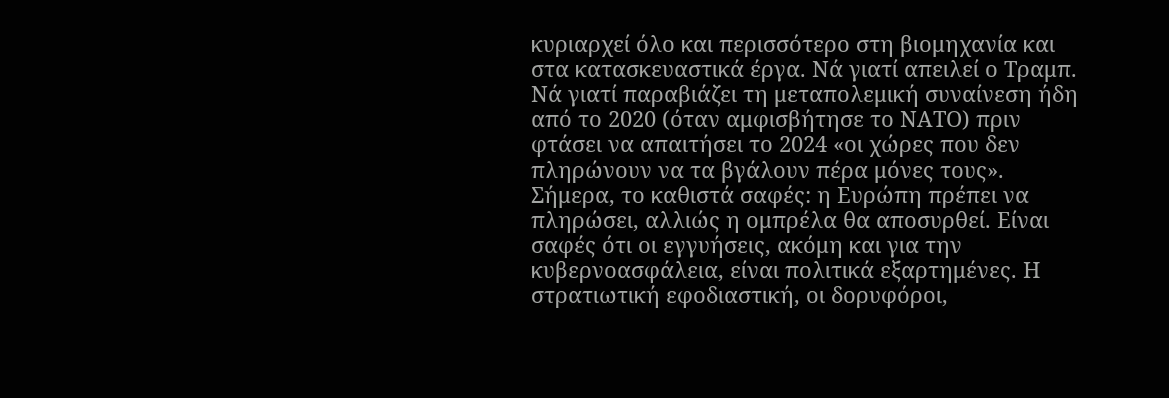κυριαρχεί όλο και περισσότερο στη βιομηχανία και στα κατασκευαστικά έργα. Νά γιατί απειλεί ο Τραμπ. Νά γιατί παραβιάζει τη μεταπολεμική συναίνεση ήδη από το 2020 (όταν αμφισβήτησε το ΝΑΤΟ) πριν φτάσει να απαιτήσει το 2024 «οι χώρες που δεν πληρώνουν να τα βγάλουν πέρα μόνες τους». Σήμερα, το καθιστά σαφές: η Ευρώπη πρέπει να πληρώσει, αλλιώς η ομπρέλα θα αποσυρθεί. Είναι σαφές ότι οι εγγυήσεις, ακόμη και για την κυβερνοασφάλεια, είναι πολιτικά εξαρτημένες. Η στρατιωτική εφοδιαστική, οι δορυφόροι,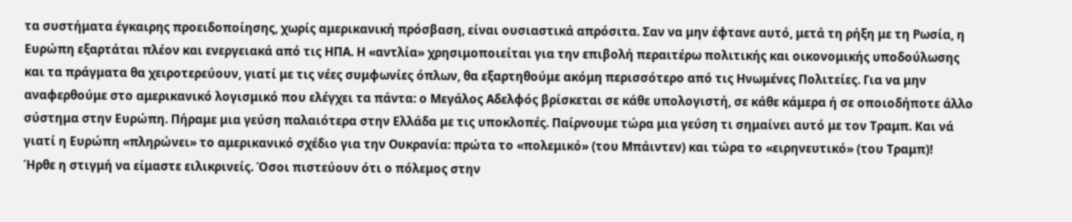τα συστήματα έγκαιρης προειδοποίησης, χωρίς αμερικανική πρόσβαση, είναι ουσιαστικά απρόσιτα. Σαν να μην έφτανε αυτό, μετά τη ρήξη με τη Ρωσία, η Ευρώπη εξαρτάται πλέον και ενεργειακά από τις ΗΠΑ. Η «αντλία» χρησιμοποιείται για την επιβολή περαιτέρω πολιτικής και οικονομικής υποδούλωσης και τα πράγματα θα χειροτερεύουν, γιατί με τις νέες συμφωνίες όπλων, θα εξαρτηθούμε ακόμη περισσότερο από τις Ηνωμένες Πολιτείες. Για να μην αναφερθούμε στο αμερικανικό λογισμικό που ελέγχει τα πάντα: ο Μεγάλος Αδελφός βρίσκεται σε κάθε υπολογιστή, σε κάθε κάμερα ή σε οποιοδήποτε άλλο σύστημα στην Ευρώπη. Πήραμε μια γεύση παλαιότερα στην Ελλάδα με τις υποκλοπές. Παίρνουμε τώρα μια γεύση τι σημαίνει αυτό με τον Τραμπ. Και νά γιατί η Ευρώπη «πληρώνει» το αμερικανικό σχέδιο για την Ουκρανία: πρώτα το «πολεμικό» (του Μπάιντεν) και τώρα το «ειρηνευτικό» (του Τραμπ)!
Ήρθε η στιγμή να είμαστε ειλικρινείς. Όσοι πιστεύουν ότι ο πόλεμος στην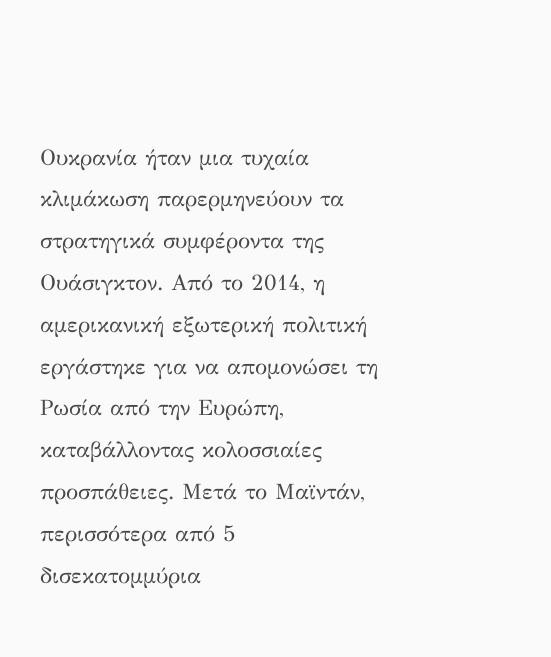Ουκρανία ήταν μια τυχαία κλιμάκωση παρερμηνεύουν τα στρατηγικά συμφέροντα της Ουάσιγκτον. Από το 2014, η αμερικανική εξωτερική πολιτική εργάστηκε για να απομονώσει τη Ρωσία από την Ευρώπη, καταβάλλοντας κολοσσιαίες προσπάθειες. Μετά το Μαϊντάν, περισσότερα από 5 δισεκατομμύρια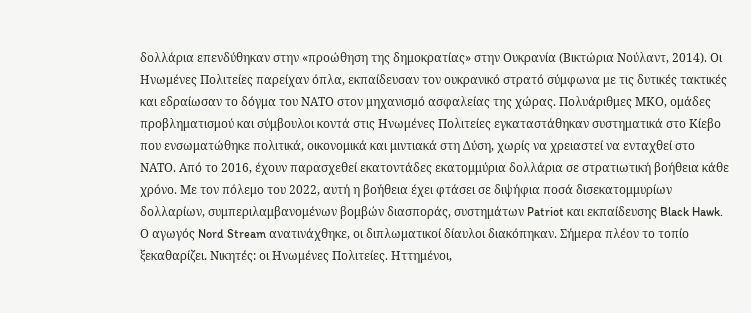δολλάρια επενδύθηκαν στην «προώθηση της δημοκρατίας» στην Ουκρανία (Βικτώρια Νούλαντ, 2014). Οι Ηνωμένες Πολιτείες παρείχαν όπλα, εκπαίδευσαν τον ουκρανικό στρατό σύμφωνα με τις δυτικές τακτικές και εδραίωσαν το δόγμα του ΝΑΤΟ στον μηχανισμό ασφαλείας της χώρας. Πολυάριθμες ΜΚΟ, ομάδες προβληματισμού και σύμβουλοι κοντά στις Ηνωμένες Πολιτείες εγκαταστάθηκαν συστηματικά στο Κίεβο που ενσωματώθηκε πολιτικά, οικονομικά και μιντιακά στη Δύση, χωρίς να χρειαστεί να ενταχθεί στο ΝΑΤΟ. Από το 2016, έχουν παρασχεθεί εκατοντάδες εκατομμύρια δολλάρια σε στρατιωτική βοήθεια κάθε χρόνο. Με τον πόλεμο του 2022, αυτή η βοήθεια έχει φτάσει σε διψήφια ποσά δισεκατομμυρίων δολλαρίων, συμπεριλαμβανομένων βομβών διασποράς, συστημάτων Patriot και εκπαίδευσης Black Hawk. Ο αγωγός Nord Stream ανατινάχθηκε, οι διπλωματικοί δίαυλοι διακόπηκαν. Σήμερα πλέον το τοπίο ξεκαθαρίζει. Νικητές: οι Ηνωμένες Πολιτείες. Ηττημένοι,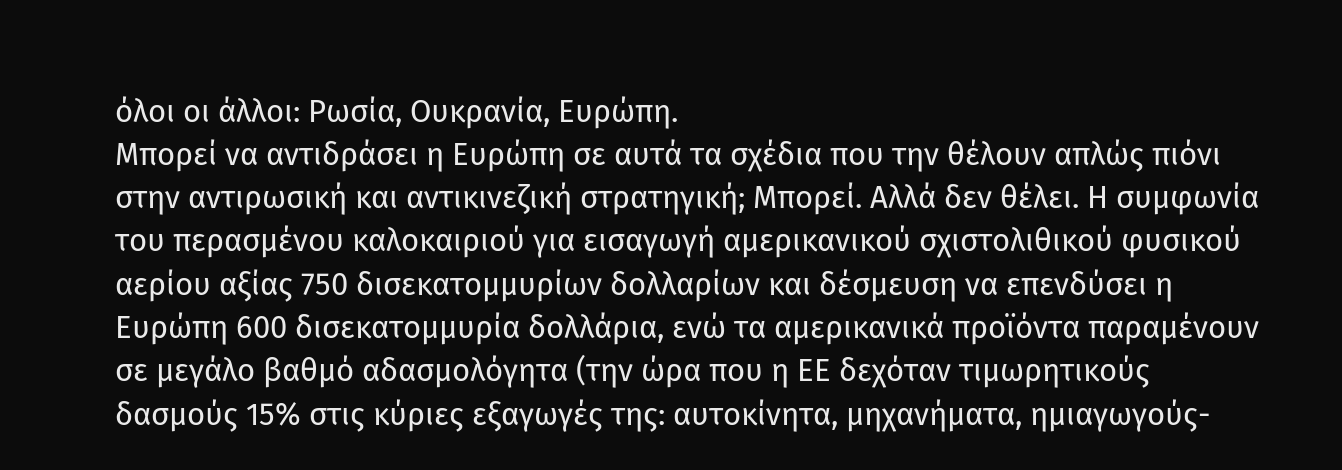όλοι οι άλλοι: Ρωσία, Ουκρανία, Ευρώπη.
Μπορεί να αντιδράσει η Ευρώπη σε αυτά τα σχέδια που την θέλουν απλώς πιόνι στην αντιρωσική και αντικινεζική στρατηγική; Μπορεί. Αλλά δεν θέλει. Η συμφωνία του περασμένου καλοκαιριού για εισαγωγή αμερικανικού σχιστολιθικού φυσικού αερίου αξίας 750 δισεκατομμυρίων δολλαρίων και δέσμευση να επενδύσει η Ευρώπη 600 δισεκατομμυρία δολλάρια, ενώ τα αμερικανικά προϊόντα παραμένουν σε μεγάλο βαθμό αδασμολόγητα (την ώρα που η ΕΕ δεχόταν τιμωρητικούς δασμούς 15% στις κύριες εξαγωγές της: αυτοκίνητα, μηχανήματα, ημιαγωγούς-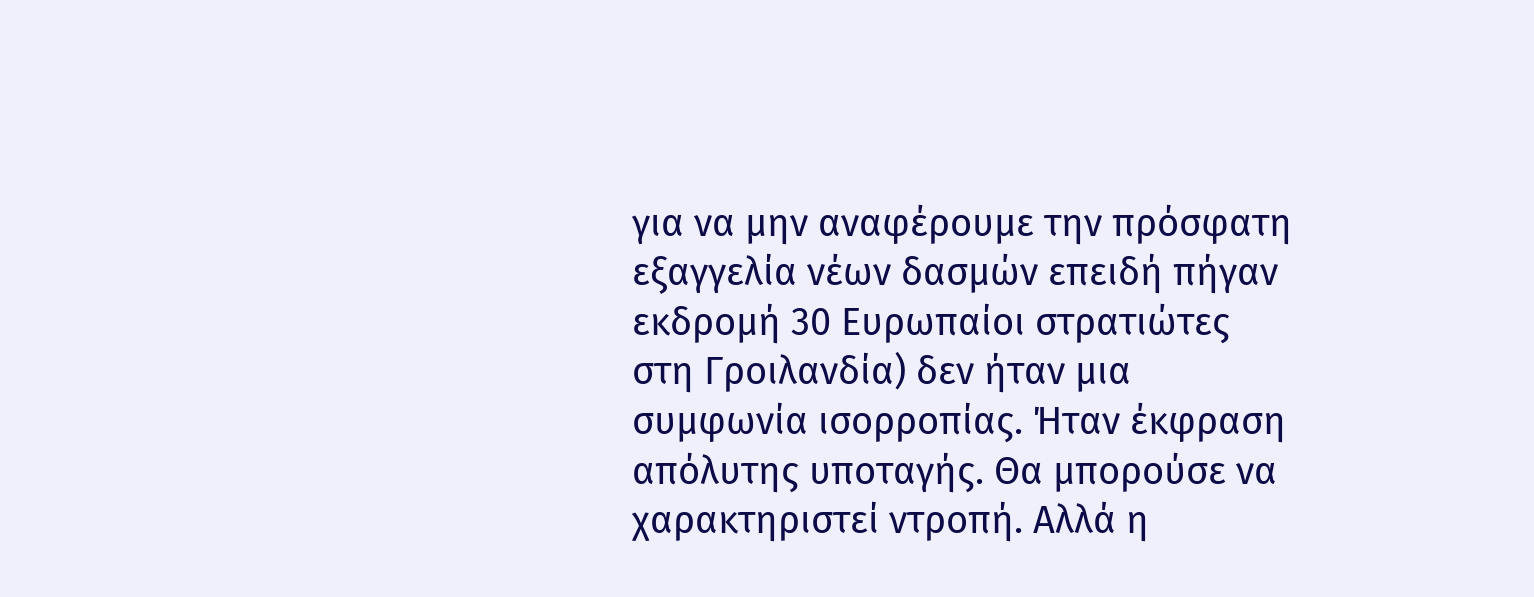για να μην αναφέρουμε την πρόσφατη εξαγγελία νέων δασμών επειδή πήγαν εκδρομή 30 Ευρωπαίοι στρατιώτες στη Γροιλανδία) δεν ήταν μια συμφωνία ισορροπίας. Ήταν έκφραση απόλυτης υποταγής. Θα μπορούσε να χαρακτηριστεί ντροπή. Αλλά η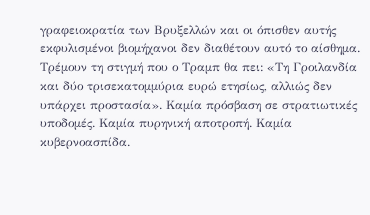γραφειοκρατία των Βρυξελλών και οι όπισθεν αυτής εκφυλισμένοι βιομήχανοι δεν διαθέτουν αυτό το αίσθημα. Τρέμουν τη στιγμή που ο Τραμπ θα πει: «Τη Γροιλανδία και δύο τρισεκατομμύρια ευρώ ετησίως, αλλιώς δεν υπάρχει προστασία». Καμία πρόσβαση σε στρατιωτικές υποδομές. Καμία πυρηνική αποτροπή. Καμία κυβερνοασπίδα.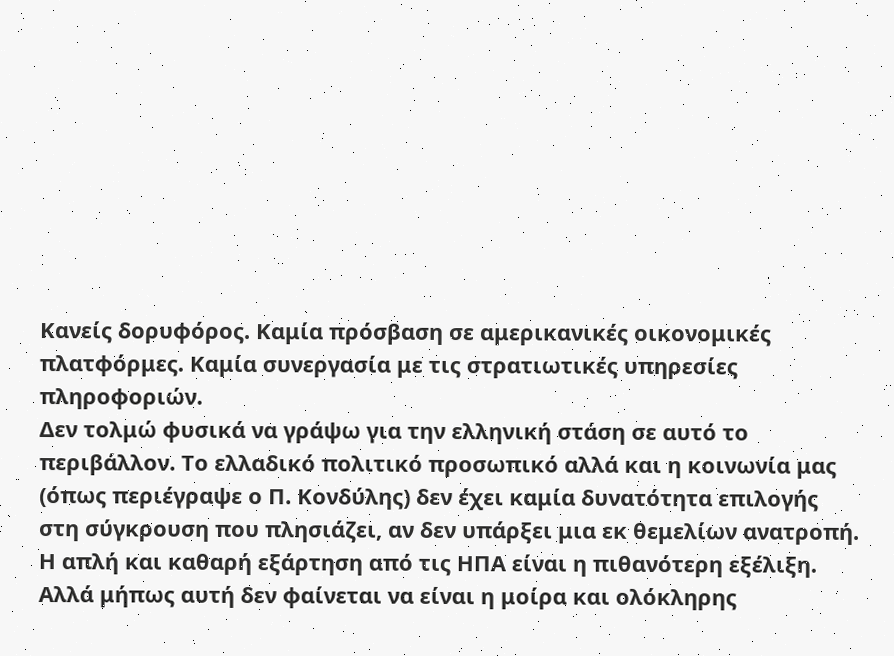Κανείς δορυφόρος. Καμία πρόσβαση σε αμερικανικές οικονομικές πλατφόρμες. Καμία συνεργασία με τις στρατιωτικές υπηρεσίες πληροφοριών.
Δεν τολμώ φυσικά να γράψω για την ελληνική στάση σε αυτό το περιβάλλον. Το ελλαδικό πολιτικό προσωπικό αλλά και η κοινωνία μας (όπως περιέγραψε ο Π. Κονδύλης) δεν έχει καμία δυνατότητα επιλογής στη σύγκρουση που πλησιάζει, αν δεν υπάρξει μια εκ θεμελίων ανατροπή. Η απλή και καθαρή εξάρτηση από τις ΗΠΑ είναι η πιθανότερη εξέλιξη. Αλλά μήπως αυτή δεν φαίνεται να είναι η μοίρα και ολόκληρης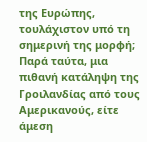της Ευρώπης, τουλάχιστον υπό τη σημερινή της μορφή; Παρά ταύτα, μια πιθανή κατάληψη της Γροιλανδίας από τους Αμερικανούς, είτε άμεση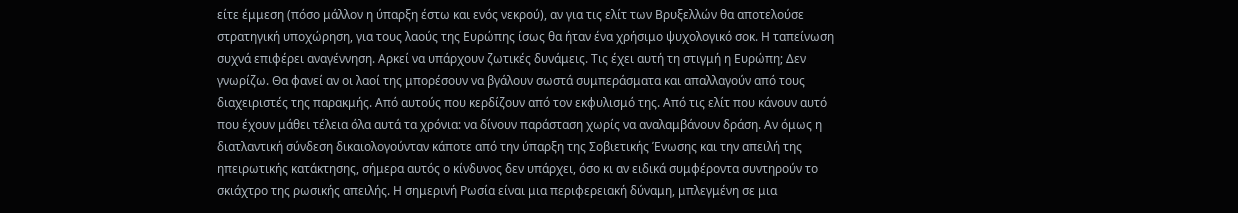είτε έμμεση (πόσο μάλλον η ύπαρξη έστω και ενός νεκρού), αν για τις ελίτ των Βρυξελλών θα αποτελούσε στρατηγική υποχώρηση, για τους λαούς της Ευρώπης ίσως θα ήταν ένα χρήσιμο ψυχολογικό σοκ. Η ταπείνωση συχνά επιφέρει αναγέννηση. Αρκεί να υπάρχουν ζωτικές δυνάμεις. Τις έχει αυτή τη στιγμή η Ευρώπη; Δεν γνωρίζω. Θα φανεί αν οι λαοί της μπορέσουν να βγάλουν σωστά συμπεράσματα και απαλλαγούν από τους διαχειριστές της παρακμής. Από αυτούς που κερδίζουν από τον εκφυλισμό της. Από τις ελίτ που κάνουν αυτό που έχουν μάθει τέλεια όλα αυτά τα χρόνια: να δίνουν παράσταση χωρίς να αναλαμβάνουν δράση. Αν όμως η διατλαντική σύνδεση δικαιολογούνταν κάποτε από την ύπαρξη της Σοβιετικής Ένωσης και την απειλή της ηπειρωτικής κατάκτησης, σήμερα αυτός ο κίνδυνος δεν υπάρχει, όσο κι αν ειδικά συμφέροντα συντηρούν το σκιάχτρο της ρωσικής απειλής. Η σημερινή Ρωσία είναι μια περιφερειακή δύναμη, μπλεγμένη σε μια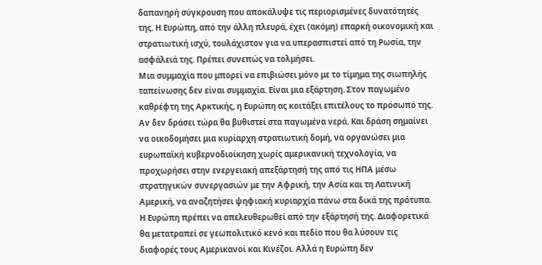δαπανηρή σύγκρουση που αποκάλυψε τις περιορισμένες δυνατότητές της. Η Ευρώπη, από την άλλη πλευρά, έχει (ακόμη) επαρκή οικονομική και στρατιωτική ισχύ, τουλάχιστον για να υπερασπιστεί από τη Ρωσία, την ασφάλειά της. Πρέπει συνεπώς να τολμήσει.
Μια συμμαχία που μπορεί να επιβιώσει μόνο με το τίμημα της σιωπηλής ταπείνωσης δεν είναι συμμαχία. Είναι μια εξάρτηση. Στον παγωμένο καθρέφτη της Αρκτικής, η Ευρώπη ας κοιτάξει επιτέλους το πρόσωπό της. Αν δεν δράσει τώρα θα βυθιστεί στα παγωμένα νερά. Και δράση σημαίνει να οικοδομήσει μια κυρίαρχη στρατιωτική δομή, να οργανώσει μια ευρωπαϊκή κυβερνοδιοίκηση χωρίς αμερικανική τεχνολογία, να προχωρήσει στην ενεργειακή απεξάρτησή της από τις ΗΠΑ μέσω στρατηγικών συνεργασιών με την Αφρική, την Ασία και τη Λατινική Αμερική, να αναζητήσει ψηφιακή κυριαρχία πάνω στα δικά της πρότυπα. Η Ευρώπη πρέπει να απελευθερωθεί από την εξάρτησή της. Διαφορετικά θα μετατραπεί σε γεωπολιτικό κενό και πεδίο που θα λύσουν τις διαφορές τους Αμερικανοί και Κινέζοι. Αλλά η Ευρώπη δεν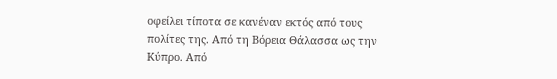οφείλει τίποτα σε κανέναν εκτός από τους πολίτες της. Από τη Βόρεια Θάλασσα ως την Κύπρο. Από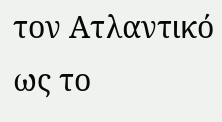τον Ατλαντικό ως το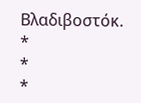Βλαδιβοστόκ.
*
*
*